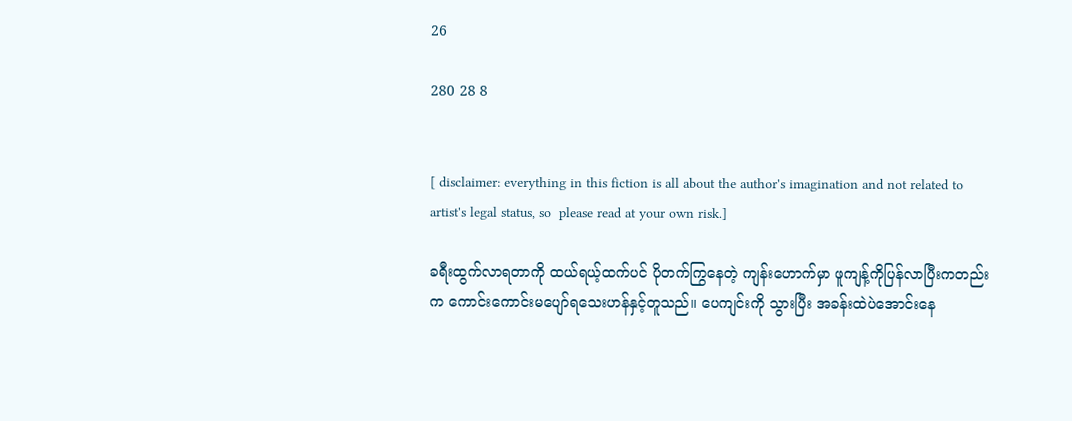26

280 28 8


[ disclaimer: everything in this fiction is all about the author's imagination and not related to artist's legal status, so  please read at your own risk.]

ခရီးထွက်လာရတာကို ထယ်ရယ့်ထက်ပင် ပိုတက်ကြွနေတဲ့ ကျန်းဟောက်မှာ ဖူကျန့်ကိုပြန်လာပြီးကတည်းက ကောင်းကောင်းမပျော်ရသေးဟန်နှင့်တူသည်။ ပေကျင်းကို သွားပြီး အခန်းထဲပဲအောင်းနေ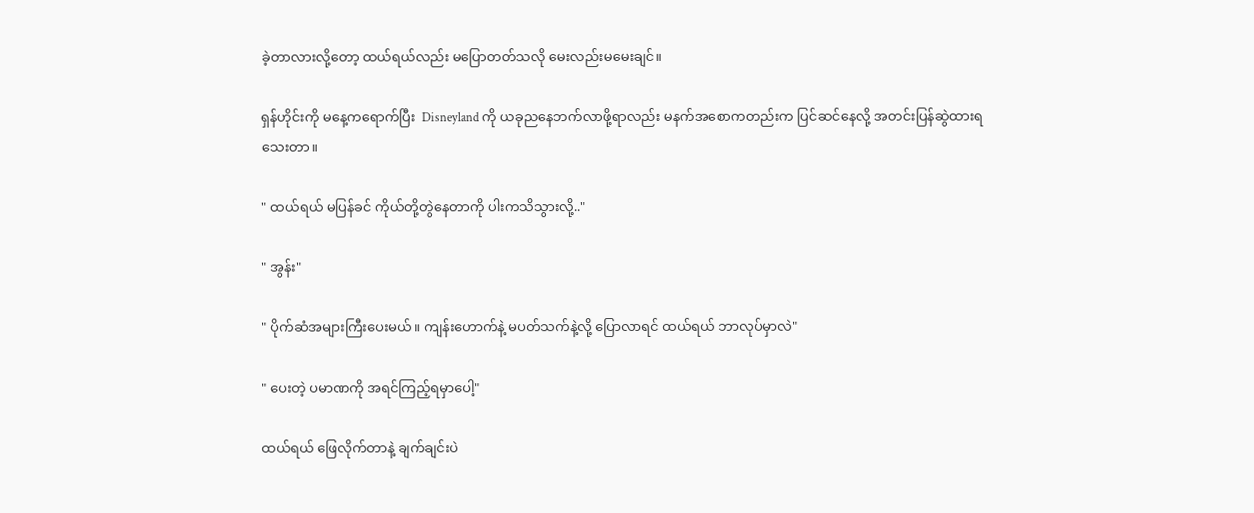ခဲ့တာလားလို့တော့ ထယ်ရယ်လည်း မပြောတတ်သလို မေးလည်းမမေးချင်။

ရှန်ဟိုင်းကို မနေ့ကရောက်ပြီး  Disneyland ကို ယခုညနေဘက်လာဖို့ရာလည်း မနက်အစောကတည်းက ပြင်ဆင်နေလို့ အတင်းပြန်ဆွဲထားရသေးတာ။

" ထယ်ရယ် မပြန်ခင် ကိုယ်တို့တွဲနေတာကို ပါးကသိသွားလို့.."

" အွန်း"

" ပိုက်ဆံအများကြီးပေးမယ်။ ကျန်းဟောက်နဲ့ မပတ်သက်နဲ့လို့ ပြောလာရင် ထယ်ရယ် ဘာလုပ်မှာလဲ"

" ပေးတဲ့ ပမာဏကို အရင်ကြည့်ရမှာပေါ့"

ထယ်ရယ် ဖြေလိုက်တာနဲ့ ချက်ချင်းပဲ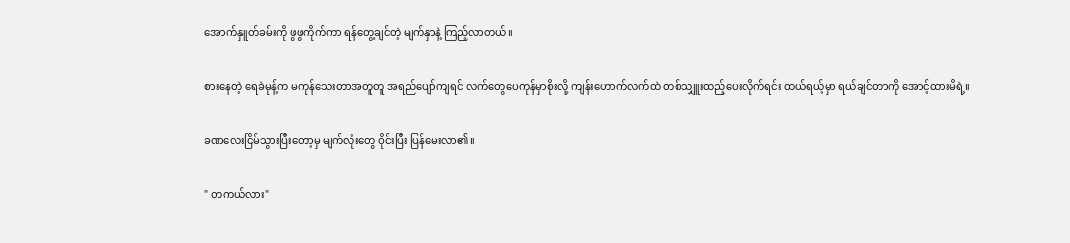အောက်နှူတ်ခမ်းကို ဖွဖွကိုက်ကာ ရန်တွေ့ချင်တဲ့ မျက်နှာနဲ့ ကြည့်လာတယ်။

စားနေတဲ့ ရေခဲမုန့်က မကုန်သေးတာအတူတူ အရည်ပျော်ကျရင် လက်တွေပေကုန်မှာစိုးလို့ ကျန်းဟောက်လက်ထဲ တစ်သျှူးထည့်ပေးလိုက်ရင်း ထယ်ရယ့်မှာ ရယ်ချင်တာကို အောင့်ထားမိရဲ့။

ခဏလေးငြိမ်သွားပြီးတော့မှ မျက်လုံးတွေ ဝိုင်းပြီး ပြန်မေးလာ၏။

" တကယ်လား"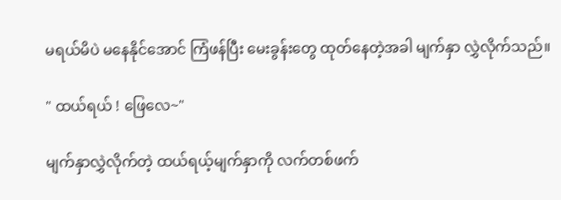မရယ်မိပဲ မနေနိုင်အောင် ကြံဖန်ပြီး မေးခွန်းတွေ ထုတ်နေတဲ့အခါ မျက်နှာ လွှဲလိုက်သည်။

" ထယ်ရယ် ! ဖြေလေ~"

မျက်နှာလွှဲလိုက်တဲ့ ထယ်ရယ့်မျက်နှာကို လက်တစ်ဖက်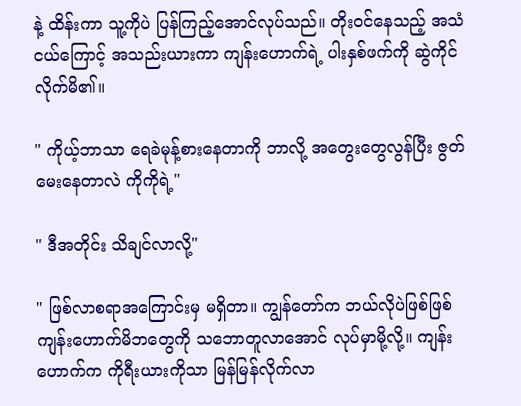နဲ့ ထိန်းကာ သူ့ကိုပဲ ပြန်ကြည့်အောင်လုပ်သည်။ တိုးဝင်နေသည့် အသံငယ်ကြောင့် အသည်းယားကာ ကျန်းဟောက်ရဲ့ ပါးနှစ်ဖက်ကို ဆွဲကိုင်လိုက်မိ၏။

" ကိုယ့်ဘာသာ ရေခဲမုန့်စားနေတာကို ဘာလို့ အတွေးတွေလွန်ပြီး ဇွတ်မေးနေတာလဲ ကိုကိုရဲ့"

" ဒီအတိုင်း သိချင်လာလို့"

" ဖြစ်လာစရာအကြောင်းမှ မရှိတာ။ ကျွန်တော်က ဘယ်လိုပဲဖြစ်ဖြစ် ကျန်းဟောက်မိဘတွေကို သဘောတူလာအောင် လုပ်မှာမို့လို့။ ကျန်းဟောက်က ကိုရီးယားကိုသာ မြန်မြန်လိုက်လာ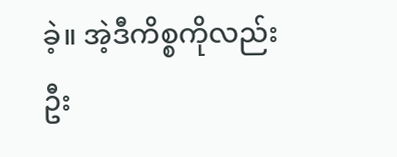ခဲ့။ အဲ့ဒီကိစ္စကိုလည်း ဦး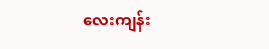လေးကျန်း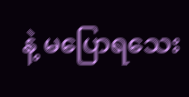နဲ့ မပြောရသေး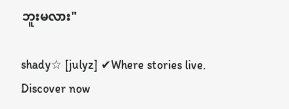ဘူးမလား"

shady☆ [julyz] ✔Where stories live. Discover now